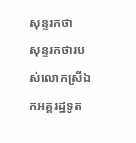សុន្ទរកថា
សុន្ទរកថារបស់លោកស្រីឯកអគ្គរដ្ឋទូត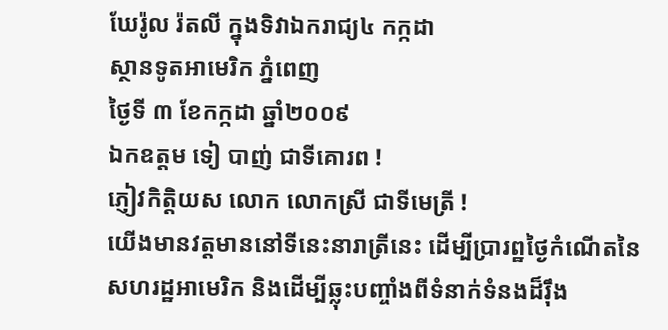ឃែរ៉ូល រ៉តលី ក្នុងទិវាឯករាជ្យ៤ កក្កដា
ស្ថានទូតអាមេរិក ភ្នំពេញ
ថ្ងៃទី ៣ ខែកក្កដា ឆ្នាំ២០០៩
ឯកឧត្ដម ទៀ បាញ់ ជាទីគោរព !
ភ្ញៀវកិត្ដិយស លោក លោកស្រី ជាទីមេត្រី !
យើងមានវត្ដមាននៅទីនេះនារាត្រីនេះ ដើម្បីប្រារព្ឋថ្ងៃកំណើតនៃសហរដ្ឋអាមេរិក និងដើម្បីឆ្លុះបញ្ចាំងពីទំនាក់ទំនងដ៏រ៉ឹង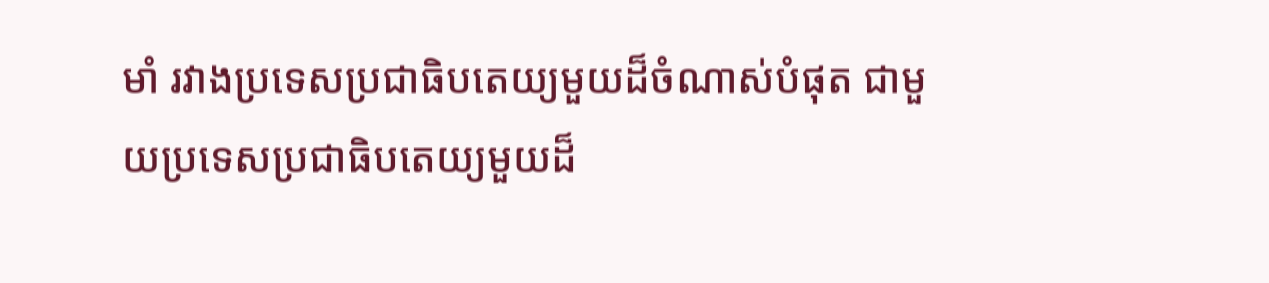មាំ រវាងប្រទេសប្រជាធិបតេយ្យមួយដ៏ចំណាស់បំផុត ជាមួយប្រទេសប្រជាធិបតេយ្យមួយដ៏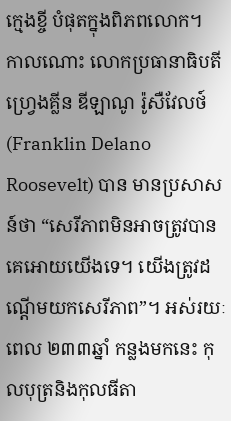ក្មេងខ្ចី បំផុតក្នុងពិភពលោក។
កាលណោះ លោកប្រធានាធិបតី ហ្វ្រេងគ្លីន ឌីឡាណូ រ៉ូសឺវែលថ៍ (Franklin Delano Roosevelt) បាន មានប្រសាសន៍ថា “សេរីភាពមិនអាចត្រូវបានគេអោយយើងទេ។ យើងត្រូវដណ្ដើមយកសេរីភាព”។ អស់រយៈពេល ២៣៣ឆ្នាំ កន្លងមកនេះ កុលបុត្រនិងកុលធីតា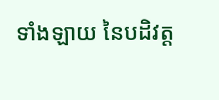ទាំងឡាយ នៃបដិវត្ដ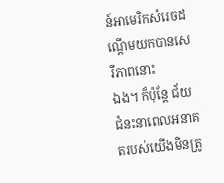ន៍អាមេរិកសំរេចដណ្ដើមយកបានសេរីភាពនោះ
ឯង។ ក៏ប៉ុន្ដែ ជ័យជំនះនាពេលអនាគតរបស់យើងមិនត្រូ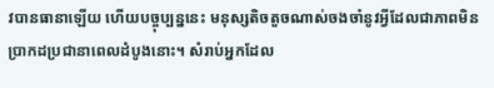វបានធានាឡើយ ហើយបច្ចុប្បន្ននេះ មនុស្សតិចតួចណាស់ចងចាំនូវអ្វីដែលជាភាពមិនប្រាកដប្រជានាពេលដំបូងនោះ។ សំរាប់អ្នកដែល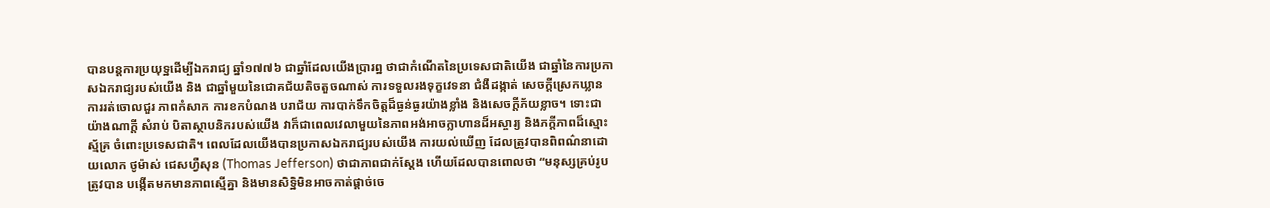បានបន្ដការប្រយុទ្ឋដើម្បីឯករាជ្យ ឆ្នាំ១៧៧៦ ជាឆ្នាំដែលយើងប្រារព្ឋ ថាជាកំណើតនៃប្រទេសជាតិយើង ជាឆ្នាំនៃការប្រកាសឯករាជ្យរបស់យើង និង ជាឆ្នាំមួយនៃជោគជ័យតិចតួចណាស់ ការទទួលរងទុក្ខវេទនា ជំងឺដង្កាត់ សេចក្ដីស្រេកឃ្លាន ការរត់ចោលជួរ ភាពកំសាក ការខកបំណង បរាជ័យ ការបាក់ទឹកចិត្ដដ៏ធ្ងន់ធ្ងរយ៉ាងខ្លាំង និងសេចក្ដីភ័យខ្លាច។ ទោះជាយ៉ាងណាក្ដី សំរាប់ បិតាស្ថាបនិករបស់យើង វាក៏ជាពេលវេលាមួយនៃភាពអង់អាចក្លាហានដ៏អស្ចារ្យ និងភក្ដីភាពដ៏ស្មោះស្ម័គ្រ ចំពោះប្រទេសជាតិ។ ពេលដែលយើងបានប្រកាសឯករាជ្យរបស់យើង ការយល់ឃើញ ដែលត្រូវបានពិពណ៌នាដោយលោក ថូម៉ាស់ ជេសហ្វឺសុន (Thomas Jefferson) ថាជាភាពជាក់ស្ដែង ហើយដែលបានពោលថា “មនុស្សគ្រប់រូបត្រូវបាន បង្កើតមកមានភាពស្មើគ្នា និងមានសិទ្ឋិមិនអាចកាត់ផ្ដាច់ចេ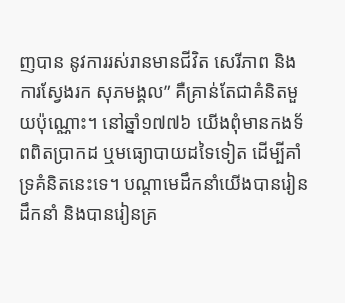ញបាន នូវការរស់រានមានជីវិត សេរីភាព និងការស្វែងរក សុភមង្គល” គឺគ្រាន់តែជាគំនិតមួយប៉ុណ្ណោះ។ នៅឆ្នាំ១៧៧៦ យើងពុំមានកងទ័ពពិតប្រាកដ ឬមធ្យោបាយដទៃទៀត ដើម្បីគាំទ្រគំនិតនេះទេ។ បណ្ដាមេដឹកនាំយើងបានរៀនដឹកនាំ និងបានរៀនគ្រ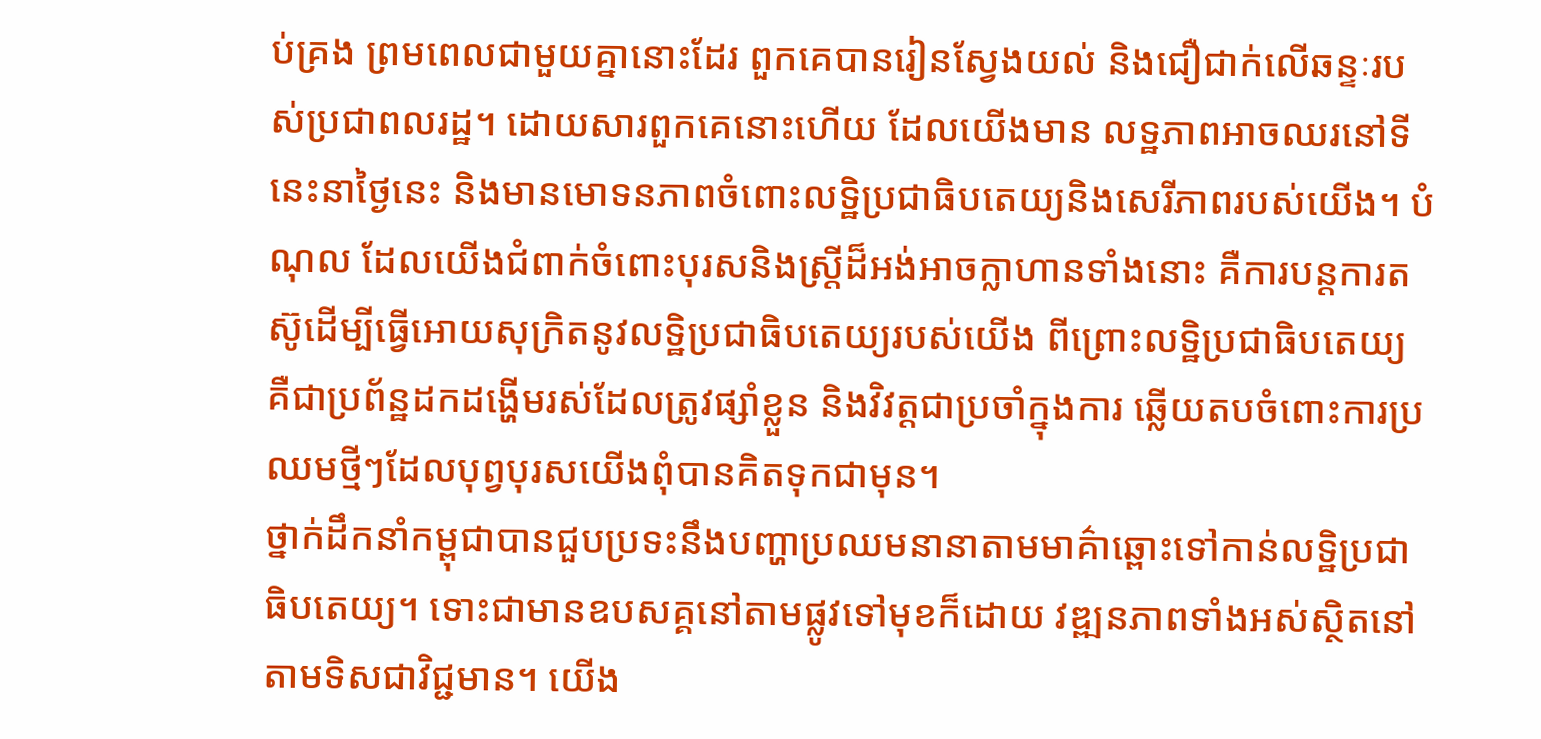ប់គ្រង ព្រមពេលជាមួយគ្នានោះដែរ ពួកគេបានរៀនស្វែងយល់ និងជឿជាក់លើឆន្ទៈរបស់ប្រជាពលរដ្ឋ។ ដោយសារពួកគេនោះហើយ ដែលយើងមាន លទ្ឋភាពអាចឈរនៅទីនេះនាថ្ងៃនេះ និងមានមោទនភាពចំពោះលទ្ឋិប្រជាធិបតេយ្យនិងសេរីភាពរបស់យើង។ បំណុល ដែលយើងជំពាក់ចំពោះបុរសនិងស្ដ្រីដ៏អង់អាចក្លាហានទាំងនោះ គឺការបន្ដការតស៊ូដើម្បីធ្វើអោយសុក្រិតនូវលទ្ឋិប្រជាធិបតេយ្យរបស់យើង ពីព្រោះលទ្ឋិប្រជាធិបតេយ្យ គឺជាប្រព័ន្ឋដកដង្ហើមរស់ដែលត្រូវផ្សាំខ្លួន និងវិវត្ដជាប្រចាំក្នុងការ ឆ្លើយតបចំពោះការប្រឈមថ្មីៗដែលបុព្វបុរសយើងពុំបានគិតទុកជាមុន។
ថ្នាក់ដឹកនាំកម្ពុជាបានជួបប្រទះនឹងបញ្ហាប្រឈមនានាតាមមាគ៌ាឆ្ពោះទៅកាន់លទ្ឋិប្រជាធិបតេយ្យ។ ទោះជាមានឧបសគ្គនៅតាមផ្លូវទៅមុខក៏ដោយ វឌ្ឍនភាពទាំងអស់ស្ថិតនៅតាមទិសជាវិជ្ជមាន។ យើង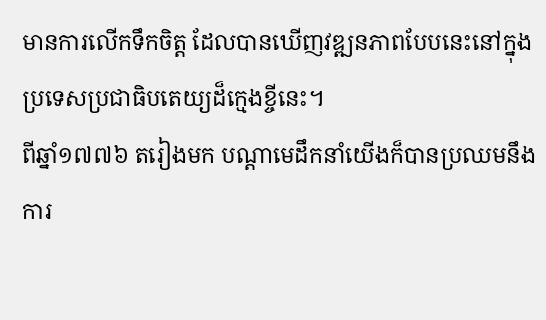មានការលើកទឹកចិត្ដ ដែលបានឃើញវឌ្ឍនភាពបែបនេះនៅក្នុងប្រទេសប្រជាធិបតេយ្យដ៏ក្មេងខ្ចីនេះ។
ពីឆ្នាំ១៧៧៦ តរៀងមក បណ្ដាមេដឹកនាំយើងក៏បានប្រឈមនឹងការ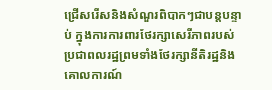ជ្រើសរើសនិងសំណួរពិបាកៗជាបន្ដបន្ទាប់ ក្នុងការការពារថែរក្សាសេរីភាពរបស់ប្រជាពលរដ្ឋព្រមទាំងថែរក្សានីតិរដ្ឋនិងគោលការណ៍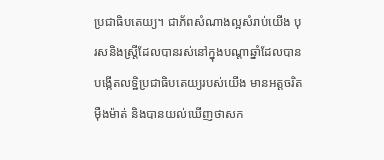ប្រជាធិបតេយ្យ។ ជាភ័ពសំណាងល្អសំរាប់យើង បុរសនិងស្ដ្រីដែលបានរស់នៅក្នុងបណ្ដាឆ្នាំដែលបានបង្កើតលទ្ឋិប្រជាធិបតេយ្យរបស់យើង មានអត្ដចរិតម៉ឺងម៉ាត់ និងបានយល់ឃើញថាសក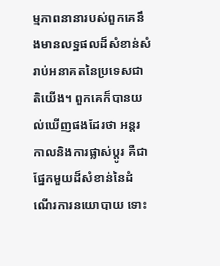ម្មភាពនានារបស់ពួកគេនឹងមានលទ្ឋផលដ៏សំខាន់សំរាប់អនាគតនៃប្រទេសជាតិយើង។ ពួកគេក៏បានយល់ឃើញផងដែរថា អន្ដរកាលនិងការផ្លាស់ប្ដូរ គឺជាផ្នែកមួយដ៏សំខាន់នៃដំណើរការនយោបាយ ទោះ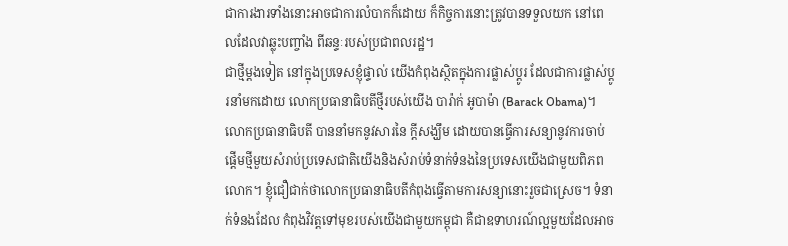ជាការងារទាំងនោះអាចជាការលំបាកក៏ដោយ ក៏កិច្ចការនោះត្រូវបានទទួលយក នៅពេលដែលវាឆ្លុះបញ្ចាំង ពីឆន្ទៈរបស់ប្រជាពលរដ្ឋ។
ជាថ្មីម្ដងទៀត នៅក្នុងប្រទេសខ្ញុំផ្ទាល់ យើងកំពុងស្ថិតក្នុងការផ្លាស់ប្ដូរ ដែលជាការផ្លាស់ប្ដូរនាំមកដោយ លោកប្រធានាធិបតីថ្មីរបស់យើង បារ៉ាក់ អូបាម៉ា (Barack Obama)។ លោកប្រធានាធិបតី បាននាំមកនូវសារនៃ ក្ដីសង្ឃឹម ដោយបានធ្វើការសន្យានូវការចាប់ផ្ដើមថ្មីមួយសំរាប់ប្រទេសជាតិយើងនិងសំរាប់ទំនាក់ទំនងនៃប្រទេសយើងជាមួយពិភពលោក។ ខ្ញុំជឿជាក់ថាលោកប្រធានាធិបតីកំពុងធ្វើតាមការសន្យានោះរួចជាស្រេច។ ទំនាក់ទំនងដែល កំពុងវិវត្ដទៅមុខរបស់យើងជាមួយកម្ពុជា គឺជាឧទាហរណ៍ល្អមួយដែលអាច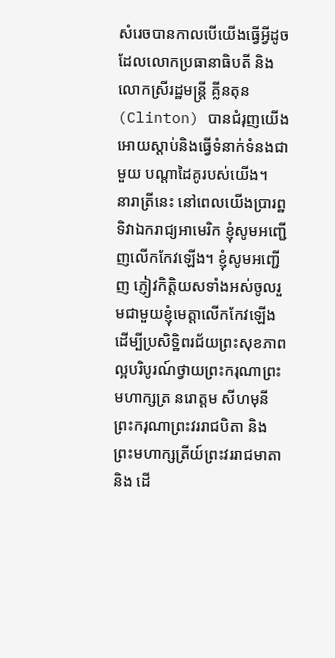សំរេចបានកាលបើយើងធ្វើអ្វីដូចដែលលោកប្រធានាធិបតី និងលោកស្រីរដ្ឋមន្ដ្រី គ្លីនតុន (Clinton) បានជំរុញយើងអោយស្ដាប់និងធ្វើទំនាក់ទំនងជាមួយ បណ្ដាដៃគូរបស់យើង។
នារាត្រីនេះ នៅពេលយើងប្រារព្ឋទិវាឯករាជ្យអាមេរិក ខ្ញុំសូមអញ្ជើញលើកកែវឡើង។ ខ្ញុំសូមអញ្ជើញ ភ្ញៀវកិត្ដិយសទាំងអស់ចូលរួមជាមួយខ្ញុំមេត្ដាលើកកែវឡើង ដើម្បីប្រសិទ្ឋិពរជ័យព្រះសុខភាពល្អបរិបូរណ៍ថ្វាយព្រះករុណាព្រះមហាក្សត្រ នរោត្ដម សីហមុនី ព្រះករុណាព្រះវររាជបិតា និងព្រះមហាក្សត្រីយ៍ព្រះវររាជមាតា និង ដើ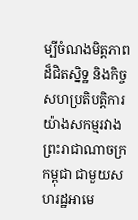ម្បីចំណងមិត្ដភាពដ៏ជិតស្និទ្ឋ និងកិច្ចសហប្រតិបត្ដិការយ៉ាងសកម្មរវាងព្រះរាជាណាចក្រកម្ពុជា ជាមួយសហរដ្ឋអាមេ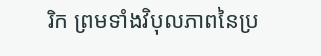រិក ព្រមទាំងវិបុលភាពនៃប្រ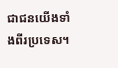ជាជនយើងទាំងពីរប្រទេស។